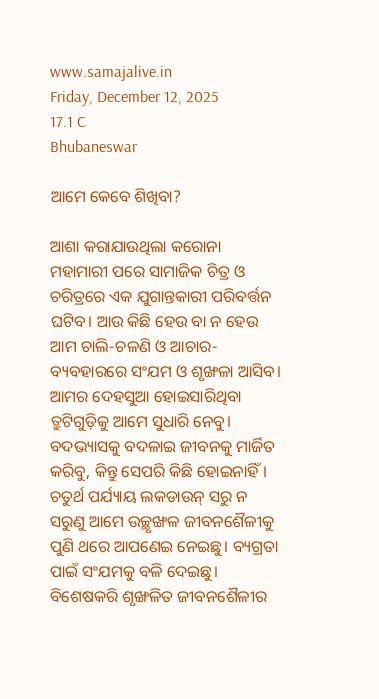www.samajalive.in
Friday, December 12, 2025
17.1 C
Bhubaneswar

ଆମେ କେବେ ଶିଖିବା?

ଆଶା କରାଯାଉଥିଲା କରୋନା ମହାମାରୀ ପରେ ସାମାଜିକ ଚିତ୍ର ଓ ଚରିତ୍ରରେ ଏକ ଯୁଗାନ୍ତକାରୀ ପରିବର୍ତ୍ତନ ଘଟିବ। ଆଉ କିଛି ହେଉ ବା ନ ହେଉ ଆମ ଚାଲି-ଚଳଣି ଓ ଆଚାର-ବ୍ୟବହାରରେ ସଂଯମ ଓ ଶୃଙ୍ଖଳା ଆସିବ। ଆମର ଦେହସୁଆ ହୋଇସାରିଥିବା ତ୍ରୁଟିଗୁଡ଼ିକୁ ଆମେ ସୁଧାରି ନେବୁ। ବଦଭ୍ୟାସକୁ ବଦଳାଇ ଜୀବନକୁ ମାର୍ଜିତ କରିବୁ, କିନ୍ତୁ ସେପରି କିଛି ହୋଇନାହିଁ। ଚତୁର୍ଥ ପର୍ଯ୍ୟାୟ ଲକଡାଉନ୍ ସରୁ ନ ସରୁଣୁ ଆମେ ଉଚ୍ଛୃଙ୍ଖଳ ଜୀବନଶୈଳୀକୁ ପୁଣି ଥରେ ଆପଣେଇ ନେଇଛୁ। ବ୍ୟଗ୍ରତା ପାଇଁ ସଂଯମକୁ ବଳି ଦେଇଛୁ। ବିଶେଷକରି ଶୃଙ୍ଖଳିତ ଜୀବନଶୈଳୀର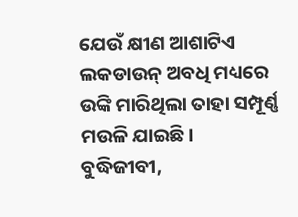ଯେଉଁ କ୍ଷୀଣ ଆଶାଟିଏ ଲକଡାଉନ୍ ଅବଧି ମଧ୍ୟରେ ଉଙ୍କି ମାରିଥିଲା ତାହା ସମ୍ପୂର୍ଣ୍ଣ ମଉଳି ଯାଇଛି।
ବୁଦ୍ଧିଜୀବୀ,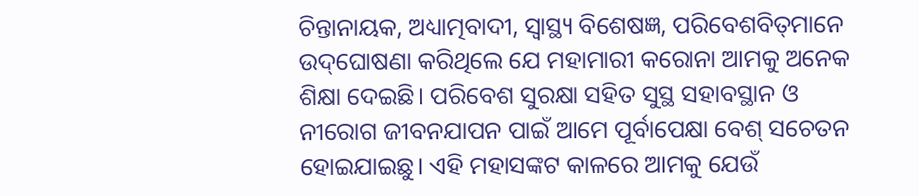ଚିନ୍ତାନାୟକ, ଅଧ୍ୟାତ୍ମବାଦୀ, ସ୍ୱାସ୍ଥ୍ୟ ବିଶେଷଜ୍ଞ, ପରିବେଶବିତ୍‌ମାନେ ଉଦ୍‌ଘୋଷଣା କରିଥିଲେ ଯେ ମହାମାରୀ କରୋନା ଆମକୁ ଅନେକ ଶିକ୍ଷା ଦେଇଛି। ପରିବେଶ ସୁରକ୍ଷା ସହିତ ସୁସ୍ଥ ସହାବସ୍ଥାନ ଓ ନୀରୋଗ ଜୀବନଯାପନ ପାଇଁ ଆମେ ପୂର୍ବାପେକ୍ଷା ବେଶ୍ ସଚେତନ ହୋଇଯାଇଛୁ। ଏହି ମହାସଙ୍କଟ କାଳରେ ଆମକୁ ଯେଉଁ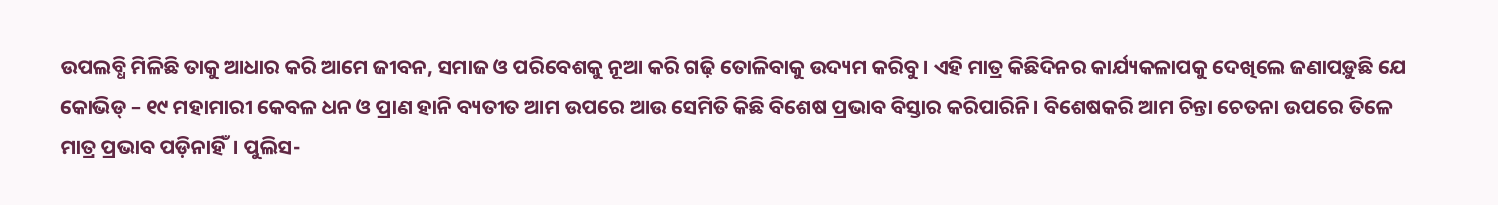ଉପଲବ୍ଧି ମିଳିଛି ତାକୁ ଆଧାର କରି ଆମେ ଜୀବନ, ସମାଜ ଓ ପରିବେଶକୁ ନୂଆ କରି ଗଢ଼ି ତୋଳିବାକୁ ଉଦ୍ୟମ କରିବୁ। ଏହି ମାତ୍ର କିଛିଦିନର କାର୍ଯ୍ୟକଳାପକୁ ଦେଖିଲେ ଜଣାପଡ଼ୁଛି ଯେ କୋଭିଡ୍ – ୧୯ ମହାମାରୀ କେବଳ ଧନ ଓ ପ୍ରାଣ ହାନି ବ୍ୟତୀତ ଆମ ଉପରେ ଆଉ ସେମିତି କିଛି ବିଶେଷ ପ୍ରଭାବ ବିସ୍ତାର କରିପାରିନି। ବିଶେଷକରି ଆମ ଚିନ୍ତା ଚେତନା ଉପରେ ତିଳେ ମାତ୍ର ପ୍ରଭାବ ପଡ଼ିନାହିଁ। ପୁଲିସ-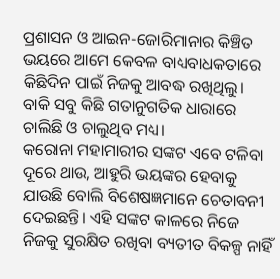ପ୍ରଶାସନ ଓ ଆଇନ-ଜୋରିମାନାର କିଞ୍ଚିତ ଭୟରେ ଆମେ କେବଳ ବାଧ୍ୟବାଧକତାରେ କିଛିଦିନ ପାଇଁ ନିଜକୁ ଆବଦ୍ଧ ରଖିଥିଲୁ। ବାକି ସବୁ କିଛି ଗତାନୁଗତିକ ଧାରାରେ ଚାଲିଛି ଓ ଚାଲୁଥିବ ମଧ୍ୟ।
କରୋନା ମହାମାରୀର ସଙ୍କଟ ଏବେ ଟଳିବା ଦୂରେ ଥାଉ, ଆହୁରି ଭୟଙ୍କର ହେବାକୁ ଯାଉଛି ବୋଲି ବିଶେଷଜ୍ଞମାନେ ଚେତାବନୀ ଦେଇଛନ୍ତି। ଏହି ସଙ୍କଟ କାଳରେ ନିଜେ ନିଜକୁ ସୁରକ୍ଷିତ ରଖିବା ବ୍ୟତୀତ ବିକଳ୍ପ ନାହିଁ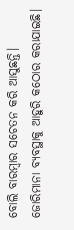ବୋଲି ବାରମ୍ବାର ସଚେତନ କରି ଆସୁଛନ୍ତି। ଜୋରିମାନା ବ୍ୟବସ୍ଥାକୁ ଆହୁରି କଠୋର କରାଯାଇଛି।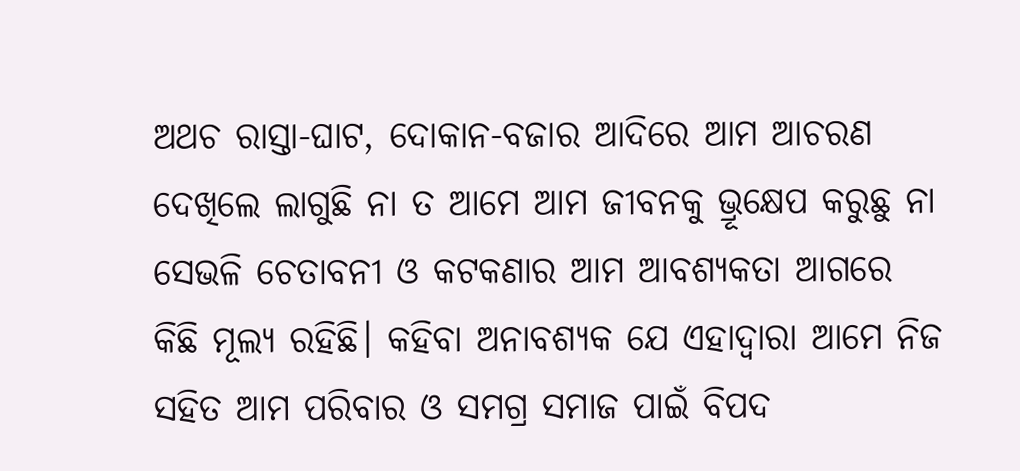ଅଥଚ ରାସ୍ତା-ଘାଟ, ଦୋକାନ-ବଜାର ଆଦିରେ ଆମ ଆଚରଣ ଦେଖିଲେ ଲାଗୁଛି ନା ତ ଆମେ ଆମ ଜୀବନକୁ ଭ୍ରୂକ୍ଷେପ କରୁଛୁ ନା ସେଭଳି ଚେତାବନୀ ଓ କଟକଣାର ଆମ ଆବଶ୍ୟକତା ଆଗରେ କିଛି ମୂଲ୍ୟ ରହିଛି। କହିବା ଅନାବଶ୍ୟକ ଯେ ଏହାଦ୍ୱାରା ଆମେ ନିଜ ସହିତ ଆମ ପରିବାର ଓ ସମଗ୍ର ସମାଜ ପାଇଁ ବିପଦ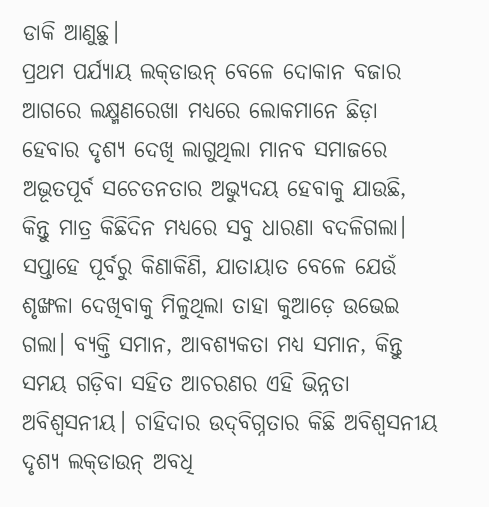ଡାକି ଆଣୁଛୁ।
ପ୍ରଥମ ପର୍ଯ୍ୟାୟ ଲକ୍‌ଡାଉନ୍ ବେଳେ ଦୋକାନ ବଜାର ଆଗରେ ଲକ୍ଷ୍ମଣରେଖା ମଧ୍ୟରେ ଲୋକମାନେ ଛିଡ଼ା ହେବାର ଦୃଶ୍ୟ ଦେଖି ଲାଗୁଥିଲା ମାନବ ସମାଜରେ ଅଭୂତପୂର୍ବ ସଚେତନତାର ଅଭ୍ୟୁଦୟ ହେବାକୁ ଯାଉଛି, କିନ୍ତୁ ମାତ୍ର କିଛିଦିନ ମଧ୍ୟରେ ସବୁ ଧାରଣା ବଦଳିଗଲା। ସପ୍ତାହେ ପୂର୍ବରୁ କିଣାକିଣି, ଯାତାୟାତ ବେଳେ ଯେଉଁ ଶୃଙ୍ଖଳା ଦେଖିବାକୁ ମିଳୁଥିଲା ତାହା କୁଆଡ଼େ ଉଭେଇ ଗଲା। ବ୍ୟକ୍ତି ସମାନ, ଆବଶ୍ୟକତା ମଧ୍ୟ ସମାନ, କିନ୍ତୁ ସମୟ ଗଡ଼ିବା ସହିତ ଆଚରଣର ଏହି ଭିନ୍ନତା ଅବିଶ୍ୱସନୀୟ। ଚାହିଦାର ଉଦ୍‌ବିଗ୍ନତାର କିଛି ଅବିଶ୍ୱସନୀୟ ଦୃଶ୍ୟ ଲକ୍‌ଡାଉନ୍ ଅବଧି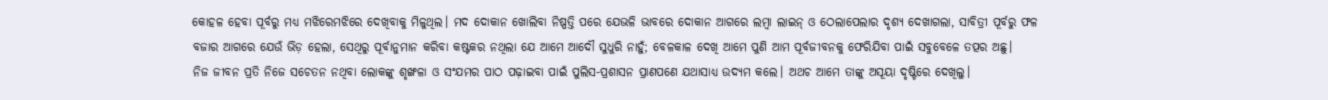କୋହଳ ହେବା ପୂର୍ବରୁ ମଧ୍ୟ ମଝିରେମଝିରେ ଦେଖିବାକୁ ମିଳୁଥିଲ। ମଦ ଦୋକାନ ଖୋଲିବା ନିଷ୍ପତ୍ତି ପରେ ଯେଭଳି ଭାବରେ ଦୋକାନ ଆଗରେ ଲମ୍ବା ଲାଇନ୍ ଓ ଠେଲାପେଲାର ଦୃଶ୍ୟ ଦେଖାଗଲା, ସାବିତ୍ରୀ ପୂର୍ବରୁ ଫଳ ବଜାର ଆଗରେ ଯେଉଁ ଭିଡ଼ ହେଲା, ସେଥିରୁ ପୂର୍ବାନୁମାନ କରିବା କଷ୍ଟକର ନଥିଲା ଯେ ଆମେ ଆଦୌ ସୁଧୁରି ନାହୁଁ; ବେଳକାଳ ଦେଖି ଆମେ ପୁଣି ଆମ ପୂର୍ବଜୀବନକୁ ଫେରିଯିବା ପାଇଁ ସବୁବେଳେ ତତ୍ପର ଅଛୁ।
ନିଜ ଜୀବନ ପ୍ରତି ନିଜେ ସଚେତନ ନଥିବା ଲୋକଙ୍କୁ ଶୃଙ୍ଖଳା ଓ ସଂଯମର ପାଠ ପଢ଼ାଇବା ପାଇଁ ପୁଲିସ-ପ୍ରଶାସନ ପ୍ରାଣପଣେ ଯଥାସାଧ୍ୟ ଉଦ୍ୟମ କଲେ। ଅଥଚ ଆମେ ତାଙ୍କୁ ଅସୂୟା ଦୃଷ୍ଟିରେ ଦେଖିଲୁ।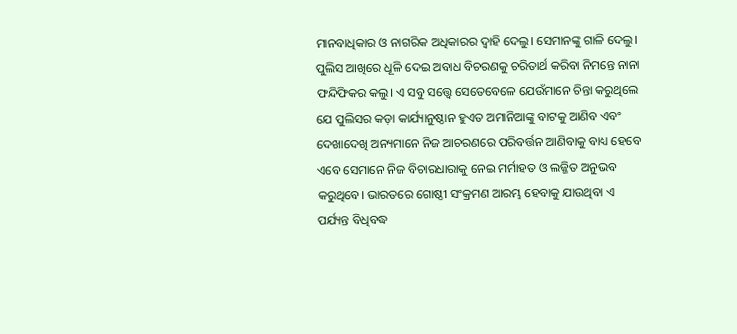ମାନବାଧିକାର ଓ ନାଗରିକ ଅଧିକାରର ଦ୍ୱାହି ଦେଲୁ। ସେମାନଙ୍କୁ ଗାଳି ଦେଲୁ। ପୁଲିସ ଆଖିରେ ଧୂଳି ଦେଇ ଅବାଧ ବିଚରଣକୁ ଚରିତାର୍ଥ କରିବା ନିମନ୍ତେ ନାନା ଫନ୍ଦିଫିକର କଲୁ। ଏ ସବୁ ସତ୍ତ୍ୱେ ସେତେବେଳେ ଯେଉଁମାନେ ଚିନ୍ତା କରୁଥିଲେ ଯେ ପୁଲିସର କଡ଼ା କାର୍ଯ୍ୟାନୁଷ୍ଠାନ ହୁଏତ ଅମାନିଆଙ୍କୁ ବାଟକୁ ଆଣିବ ଏବଂ ଦେଖାଦେଖି ଅନ୍ୟମାନେ ନିଜ ଆଚରଣରେ ପରିବର୍ତ୍ତନ ଆଣିବାକୁ ବାଧ୍ୟ ହେବେ ଏବେ ସେମାନେ ନିଜ ବିଚାରଧାରାକୁ ନେଇ ମର୍ମାହତ ଓ ଲଜ୍ଜିତ ଅନୁଭବ କରୁଥିବେ। ଭାରତରେ ଗୋଷ୍ଠୀ ସଂକ୍ରମଣ ଆରମ୍ଭ ହେବାକୁ ଯାଉଥିବା ଏ ପର୍ଯ୍ୟନ୍ତ ବିଧିବଦ୍ଧ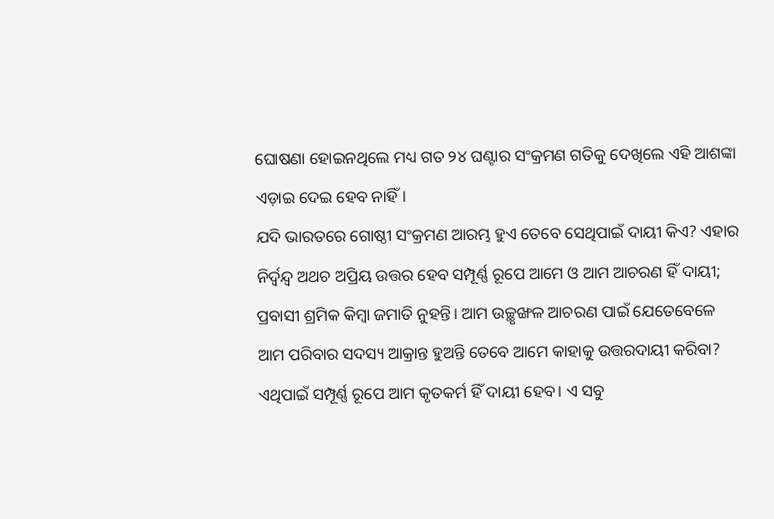ଘୋଷଣା ହୋଇନଥିଲେ ମଧ୍ୟ ଗତ ୨୪ ଘଣ୍ଟାର ସଂକ୍ରମଣ ଗତିକୁ ଦେଖିଲେ ଏହି ଆଶଙ୍କା ଏଡ଼ାଇ ଦେଇ ହେବ ନାହିଁ।
ଯଦି ଭାରତରେ ଗୋଷ୍ଠୀ ସଂକ୍ରମଣ ଆରମ୍ଭ ହୁଏ ତେବେ ସେଥିପାଇଁ ଦାୟୀ କିଏ? ଏହାର ନିର୍ଦ୍ବନ୍ଦ୍ବ ଅଥଚ ଅପ୍ରିୟ ଉତ୍ତର ହେବ ସମ୍ପୂର୍ଣ୍ଣ ରୂପେ ଆମେ ଓ ଆମ ଆଚରଣ ହିଁ ଦାୟୀ; ପ୍ରବାସୀ ଶ୍ରମିକ କିମ୍ବା ଜମାତି ନୁହନ୍ତି। ଆମ ଉଚ୍ଛୃଙ୍ଖଳ ଆଚରଣ ପାଇଁ ଯେତେବେଳେ ଆମ ପରିବାର ସଦସ୍ୟ ଆକ୍ରାନ୍ତ ହୁଅନ୍ତି ତେବେ ଆମେ କାହାକୁ ଉତ୍ତରଦାୟୀ କରିବା? ଏଥିପାଇଁ ସମ୍ପୂର୍ଣ୍ଣ ରୂପେ ଆମ କୃତକର୍ମ ହିଁ ଦାୟୀ ହେବ। ଏ ସବୁ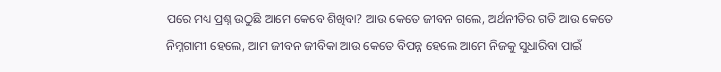ପରେ ମଧ୍ୟ ପ୍ରଶ୍ନ ଉଠୁଛି ଆମେ କେବେ ଶିଖିବା? ଆଉ କେତେ ଜୀବନ ଗଲେ, ଅର୍ଥନୀତିର ଗତି ଆଉ କେତେ ନିମ୍ନଗାମୀ ହେଲେ, ଆମ ଜୀବନ ଜୀବିକା ଆଉ କେତେ ବିପନ୍ନ ହେଲେ ଆମେ ନିଜକୁ ସୁଧାରିବା ପାଇଁ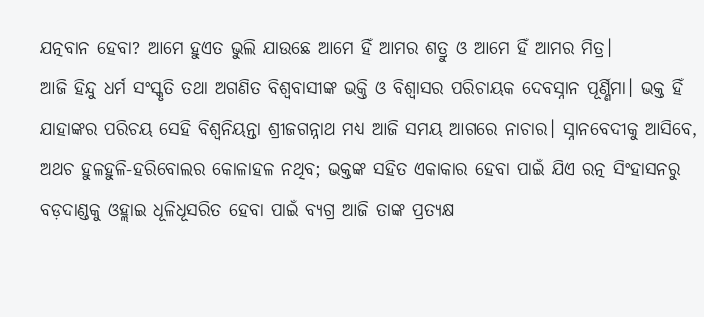ଯତ୍ନବାନ ହେବା? ଆମେ ହୁଏତ ଭୁଲି ଯାଉଛେ ଆମେ ହିଁ ଆମର ଶତ୍ରୁ ଓ ଆମେ ହିଁ ଆମର ମିତ୍ର।
ଆଜି ହିନ୍ଦୁ ଧର୍ମ ସଂସ୍କୃତି ତଥା ଅଗଣିତ ବିଶ୍ୱବାସୀଙ୍କ ଭକ୍ତି ଓ ବିଶ୍ୱାସର ପରିଚାୟକ ଦେବସ୍ନାନ ପୂର୍ଣ୍ଣିମା। ଭକ୍ତ ହିଁ ଯାହାଙ୍କର ପରିଚୟ ସେହି ବିଶ୍ୱନିୟନ୍ତା ଶ୍ରୀଜଗନ୍ନାଥ ମଧ୍ୟ ଆଜି ସମୟ ଆଗରେ ନାଚାର। ସ୍ନାନବେଦୀକୁ ଆସିବେ, ଅଥଚ ହୁଳହୁଳି-ହରିବୋଲର କୋଳାହଳ ନଥିବ; ଭକ୍ତଙ୍କ ସହିତ ଏକାକାର ହେବା ପାଇଁ ଯିଏ ରତ୍ନ ସିଂହାସନରୁ ବଡ଼ଦାଣ୍ଡକୁ ଓହ୍ଲାଇ ଧୂଳିଧୂସରିତ ହେବା ପାଇଁ ବ୍ୟଗ୍ର ଆଜି ତାଙ୍କ ପ୍ରତ୍ୟକ୍ଷ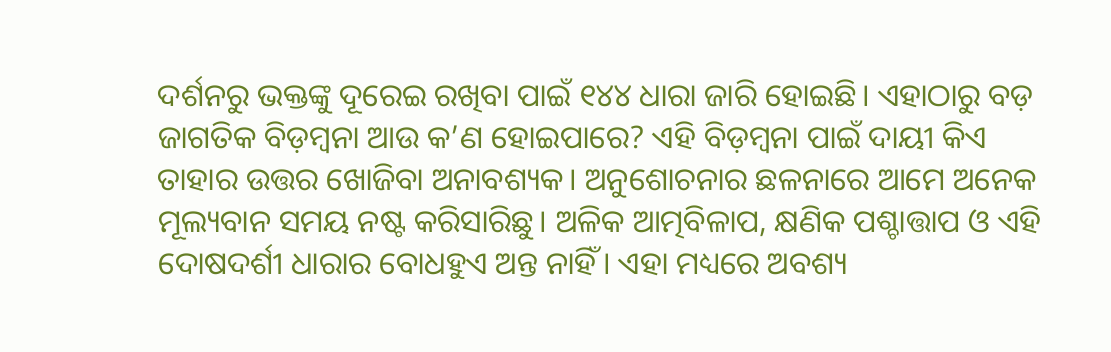ଦର୍ଶନରୁ ଭକ୍ତଙ୍କୁ ଦୂରେଇ ରଖିବା ପାଇଁ ୧୪୪ ଧାରା ଜାରି ହୋଇଛି। ଏହାଠାରୁ ବଡ଼ ଜାଗତିକ ବିଡ଼ମ୍ବନା ଆଉ କ’ଣ ହୋଇପାରେ? ଏହି ବିଡ଼ମ୍ବନା ପାଇଁ ଦାୟୀ କିଏ ତାହାର ଉତ୍ତର ଖୋଜିବା ଅନାବଶ୍ୟକ। ଅନୁଶୋଚନାର ଛଳନାରେ ଆମେ ଅନେକ ମୂଲ୍ୟବାନ ସମୟ ନଷ୍ଟ କରିସାରିଛୁ। ଅଳିକ ଆତ୍ମବିଳାପ, କ୍ଷଣିକ ପଶ୍ଚାତ୍ତାପ ଓ ଏହି ଦୋଷଦର୍ଶୀ ଧାରାର ବୋଧହୁଏ ଅନ୍ତ ନାହିଁ। ଏହା ମଧ୍ୟରେ ଅବଶ୍ୟ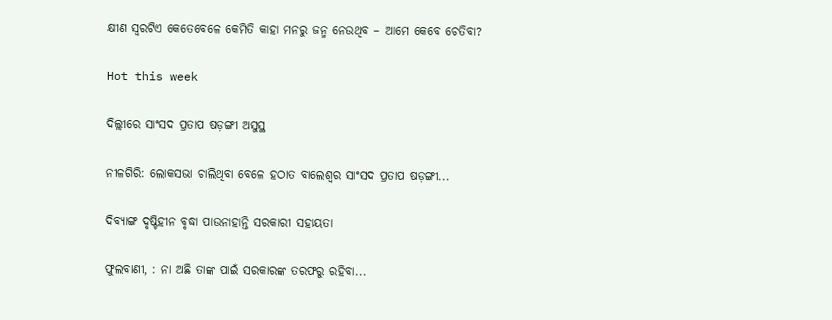କ୍ଷୀଣ ସ୍ୱରଟିଏ କେତେବେଳେ କେମିତି କାହା ମନରୁ ଜନ୍ମ ନେଉଥିବ – ଆମେ କେବେ ଚେତିବା?

Hot this week

ଦିଲ୍ଲୀରେ ସାଂସଦ ପ୍ରତାପ ଷଡ଼ଙ୍ଗୀ ଅସୁସ୍ଥ

ନୀଳଗିରି: ଲୋକସଭା ଚାଲିଥିବା ବେଳେ ହଠାତ ବାଲେଶ୍ୱର ସାଂସଦ ପ୍ରତାପ ଷଡ଼ଙ୍ଗୀ...

ଦିବ୍ୟାଙ୍ଗ ଦୃଷ୍ଟିହୀନ ବୃଦ୍ଧା ପାଉନାହାନ୍ତି ସରକାରୀ ସହାୟତା

ଫୁଲବାଣୀ, : ନା ଅଛି ତାଙ୍କ ପାଇଁ ସରକାରଙ୍କ ତରଫରୁ ରହିବା...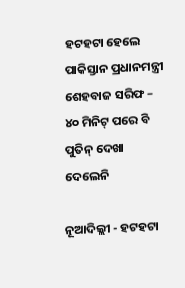ହଟହଟା ହେଲେ ପାକିସ୍ତାନ ପ୍ରଧାନମନ୍ତ୍ରୀ ଶେହବାଜ ସରିଫ – ୪୦ ମିନିଟ୍‌ ପରେ ବି ପୁତିନ୍‌ ଦେଖା ଦେଲେନି

ନୂଆଦିଲ୍ଲୀ - ହଟହଟା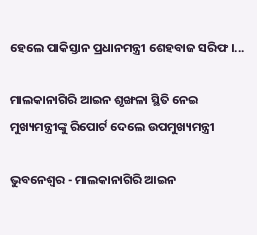ହେଲେ ପାକିସ୍ତାନ ପ୍ରଧାନମନ୍ତ୍ରୀ ଶେହବାଜ ସରିଫ ।...

ମାଲକାନାଗିରି ଆଇନ ଶୃଙ୍ଖଳା ସ୍ଥିତି ନେଇ ମୁଖ୍ୟମନ୍ତ୍ରୀଙ୍କୁ ରିପୋର୍ଟ ଦେଲେ ଉପମୁଖ୍ୟମନ୍ତ୍ରୀ

ଭୁବନେଶ୍ୱର - ମାଲକାନାଗିରି ଆଇନ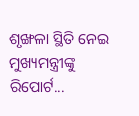ଶୃଙ୍ଖଳା ସ୍ଥିତି ନେଇ ମୁଖ୍ୟମନ୍ତ୍ରୀଙ୍କୁ ରିପୋର୍ଟ...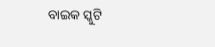ବାଇକ ସ୍କୁଟି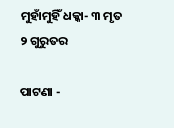ମୁହାଁମୁହିଁ ଧକ୍କା- ୩ ମୃତ ୨ ଗୁରୁତର

ପାଟଣା -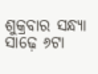ଶୁକ୍ରବାର ସନ୍ଧ୍ୟା ସାଢ଼େ ୬ଟା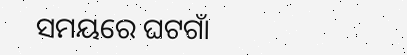ସମୟରେ ଘଟଗାଁ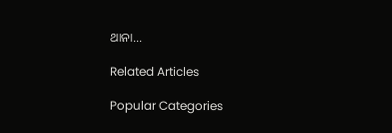ଥାନା...

Related Articles

Popular Categories